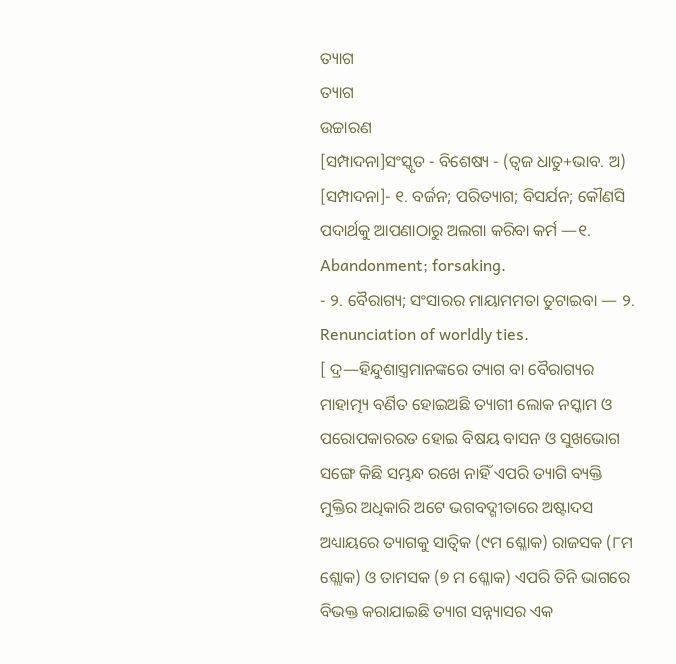ତ୍ୟାଗ
ତ୍ୟାଗ
ଉଚ୍ଚାରଣ
[ସମ୍ପାଦନା]ସଂସ୍କୃତ - ବିଶେଷ୍ୟ - (ତ୍ୱଜ ଧାତୁ+ଭାବ. ଅ)
[ସମ୍ପାଦନା]- ୧. ବର୍ଜନ; ପରିତ୍ୟାଗ; ବିସର୍ଯନ; କୌଣସି ପଦାର୍ଥକୁ ଆପଣାଠାରୁ ଅଲଗା କରିବା କର୍ମ —୧. Abandonment; forsaking.
- ୨. ବୈରାଗ୍ୟ; ସଂସାରର ମାୟାମମତା ତୁଟାଇବା — ୨. Renunciation of worldly ties.
[ ଦ୍ର—ହିନ୍ଦୁଶାସ୍ତ୍ରମାନଙ୍କରେ ତ୍ୟାଗ ବା ବୈରାଗ୍ୟର ମାହାତ୍ମ୍ୟ ବର୍ଣିତ ହୋଇଅଛି ତ୍ୟାଗୀ ଲୋକ ନସ୍କାମ ଓ ପରୋପକାରରତ ହୋଇ ବିଷୟ ବାସନ ଓ ସୁଖଭୋଗ ସଙ୍ଗେ କିଛି ସମ୍ଭନ୍ଧ ରଖେ ନାହିଁ ଏପରି ତ୍ୟାଗି ବ୍ୟକ୍ତି ମୁକ୍ତିର ଅଧିକାରି ଅଟେ ଭଗବଦ୍ଗୀତାରେ ଅଷ୍ଟାଦସ ଅଧ୍ୟାୟରେ ତ୍ୟାଗକୁ ସାତ୍ୱିକ (୯ମ ଶ୍ଳୋକ) ରାଜସକ (୮ମ ଶ୍ଲୋକ) ଓ ତାମସକ (୭ ମ ଶ୍ଳୋକ) ଏପରି ତିନି ଭାଗରେ ବିଭକ୍ତ କରାଯାଇଛି ତ୍ୟାଗ ସନ୍ନ୍ୟାସର ଏକ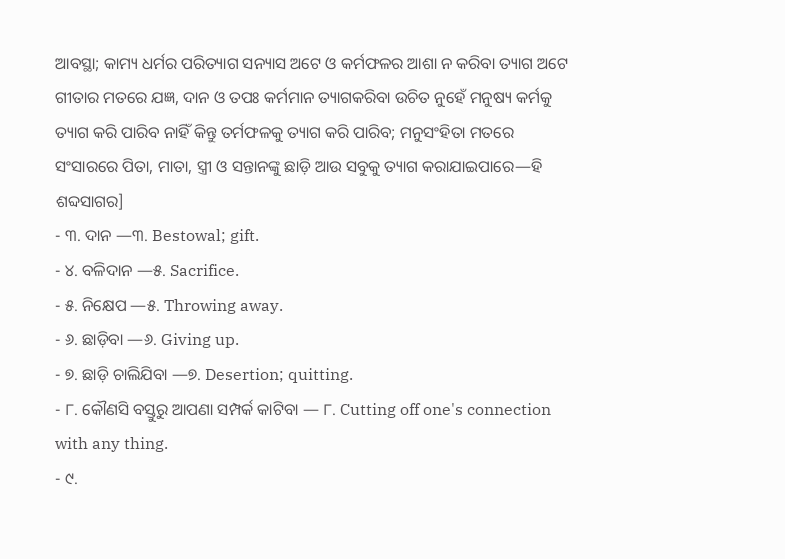ଆବସ୍ଥା; କାମ୍ୟ ଧର୍ମର ପରିତ୍ୟାଗ ସନ୍ୟାସ ଅଟେ ଓ କର୍ମଫଳର ଆଶା ନ କରିବା ତ୍ୟାଗ ଅଟେ ଗୀତାର ମତରେ ଯଜ୍ଞ, ଦାନ ଓ ତପଃ କର୍ମମାନ ତ୍ୟାଗକରିବା ଉଚିତ ନୁହେଁ ମନୁଷ୍ୟ କର୍ମକୁ ତ୍ୟାଗ କରି ପାରିବ ନାହିଁ କିନ୍ତୁ ତର୍ମଫଳକୁ ତ୍ୟାଗ କରି ପାରିବ; ମନୁସଂହିତା ମତରେ ସଂସାରରେ ପିତା, ମାତା, ସ୍ତ୍ରୀ ଓ ସନ୍ତାନଙ୍କୁ ଛାଡ଼ି ଆଉ ସବୁକୁ ତ୍ୟାଗ କରାଯାଇପାରେ—ହି ଶବ୍ଦସାଗର]
- ୩. ଦାନ —୩. Bestowal; gift.
- ୪. ବଳିଦାନ —୫. Sacrifice.
- ୫. ନିକ୍ଷେପ —୫. Throwing away.
- ୬. ଛାଡ଼ିବା —୬. Giving up.
- ୭. ଛାଡ଼ି ଚାଲିଯିବା —୭. Desertion; quitting.
- ୮. କୌଣସି ବସ୍ତୁରୁ ଆପଣା ସମ୍ପର୍କ କାଟିବା — ୮. Cutting off one's connection with any thing.
- ୯.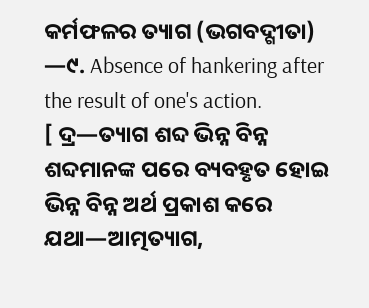କର୍ମଫଳର ତ୍ୟାଗ (ଭଗବଦ୍ଗୀତା) —୯. Absence of hankering after the result of one's action.
[ ଦ୍ର—ତ୍ୟାଗ ଶବ୍ଦ ଭିନ୍ନ ବିନ୍ନ ଶବ୍ଦମାନଙ୍କ ପରେ ବ୍ୟବହୃତ ହୋଇ ଭିନ୍ନ ବିନ୍ନ ଅର୍ଥ ପ୍ରକାଶ କରେ ଯଥା—ଆତ୍ମତ୍ୟାଗ,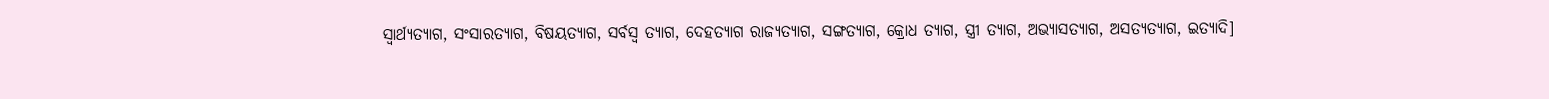ସ୍ୱାର୍ଥ୍ୟତ୍ୟାଗ, ସଂସାରତ୍ୟାଗ, ବିଷୟତ୍ୟାଗ, ସର୍ବସ୍ୱ ତ୍ୟାଗ, ଦେହତ୍ୟାଗ ରାଜ୍ୟତ୍ୟାଗ, ସଙ୍ଗତ୍ୟାଗ, କ୍ରୋଧ ତ୍ୟାଗ, ସ୍ତ୍ରୀ ତ୍ୟାଗ, ଅଭ୍ୟାସତ୍ୟାଗ, ଅସତ୍ୟତ୍ୟାଗ, ଇତ୍ୟାଦି]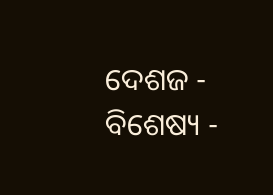ଦେଶଜ - ବିଶେଷ୍ୟ -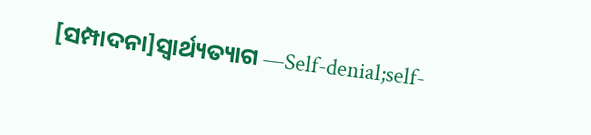[ସମ୍ପାଦନା]ସ୍ୱାର୍ଥ୍ୟତ୍ୟାଗ —Self-denial;self-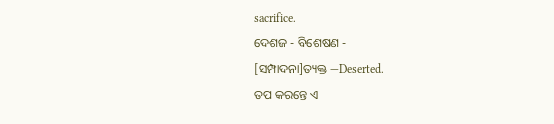sacrifice.
ଦେଶଜ - ବିଶେଷଣ -
[ସମ୍ପାଦନା]ତ୍ୟକ୍ତ —Deserted.
ତପ କରନ୍ତେ ଏ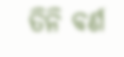ତିନି ବର୍ଣ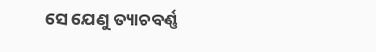ସେ ଯେଣୁ ତ୍ୟାଚବର୍ଣ୍ଣ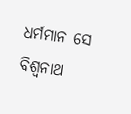ଧର୍ମମାନ ସେ ବିଶ୍ୱନାଥ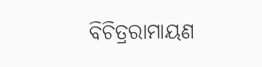ବିଚିତ୍ରରାମାୟଣ